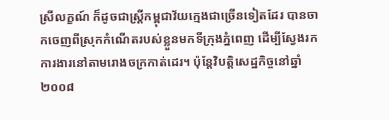ស្រីលក្ខណ៍ ក៏ដូចជាស្ត្រីកម្ពុជាវ័យក្មេងជាច្រើនទៀតដែរ បានចាកចេញពីស្រុកកំណើតរបស់ខ្លួនមកទីក្រុងភ្នំពេញ ដើម្បីស្វែងរកការងារនៅតាមរោងចក្រកាត់ដេរ។ ប៉ុន្តែវិបត្តិសេដ្ឋកិច្ចនៅឆ្នាំ២០០៨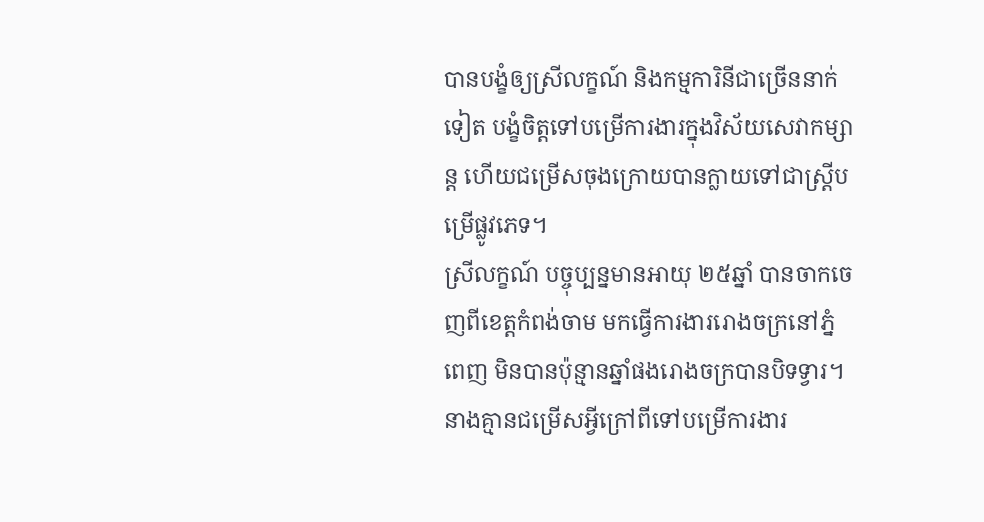បានបង្ខំឲ្យស្រីលក្ខណ៍ និងកម្មការិនីជាច្រើននាក់ទៀត បង្ខំចិត្តទៅបម្រើការងារក្នុងវិស័យសេវាកម្សាន្ត ហើយជម្រើសចុងក្រោយបានក្លាយទៅជាស្ត្រីបម្រើផ្លូវភេទ។
ស្រីលក្ខណ៍ បច្ចុប្បន្នមានអាយុ ២៥ឆ្នាំ បានចាកចេញពីខេត្តកំពង់ចាម មកធ្វើការងាររោងចក្រនៅភ្នំពេញ មិនបានប៉ុន្មានឆ្នាំផងរោងចក្របានបិទទ្វារ។ នាងគ្មានជម្រើសអ្វីក្រៅពីទៅបម្រើការងារ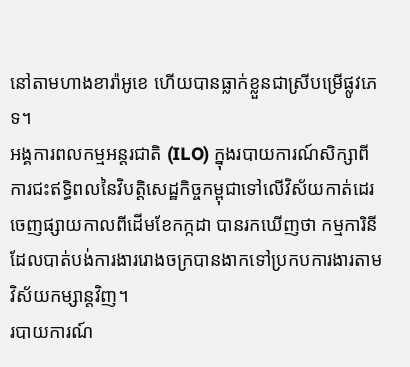នៅតាមហាងខារ៉ាអូខេ ហើយបានធ្លាក់ខ្លួនជាស្រីបម្រើផ្លូវភេទ។
អង្គការពលកម្មអន្តរជាតិ (ILO) ក្នុងរបាយការណ៍សិក្សាពីការជះឥទ្ធិពលនៃវិបត្តិសេដ្ឋកិច្ចកម្ពុជាទៅលើវិស័យកាត់ដេរ ចេញផ្សាយកាលពីដើមខែកក្កដា បានរកឃើញថា កម្មការិនីដែលបាត់បង់ការងាររោងចក្របានងាកទៅប្រកបការងារតាមវិស័យកម្សាន្តវិញ។
របាយការណ៍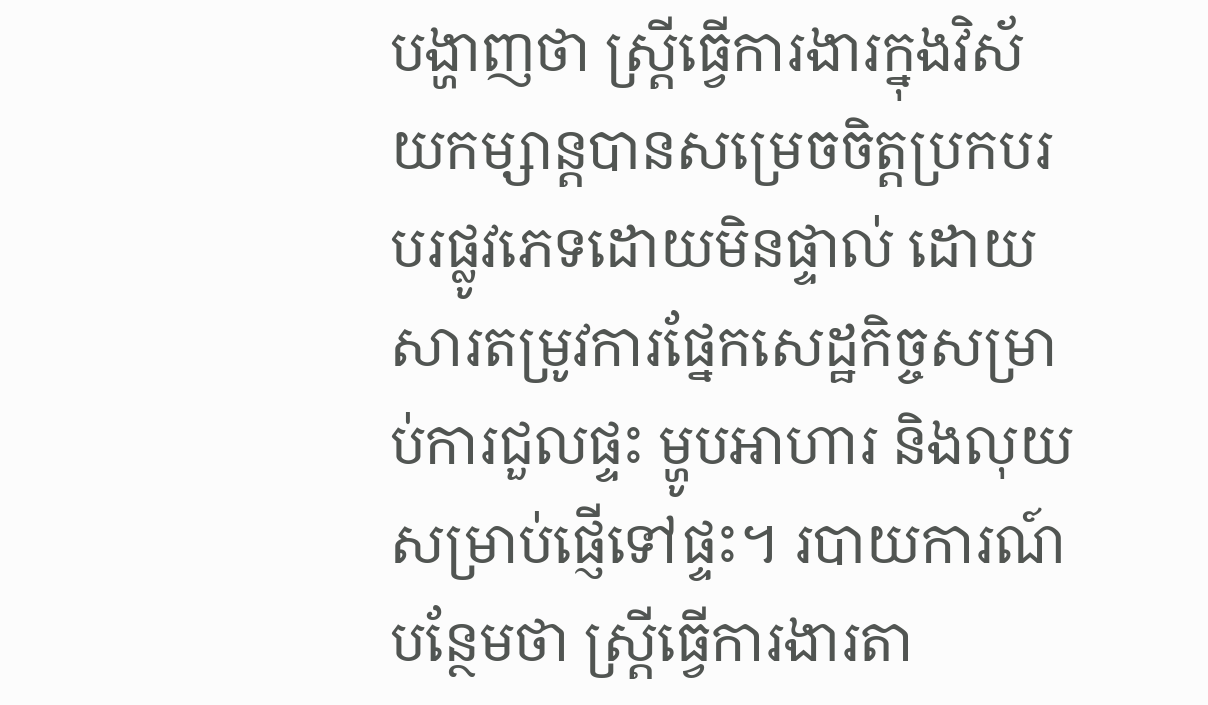បង្ហាញថា ស្ត្រីធ្វើការងារក្នុងវិស័យកម្សាន្តបានសម្រេចចិត្តប្រកបរបរផ្លូវភេទដោយមិនផ្ទាល់ ដោយសារតម្រូវការផ្នែកសេដ្ឋកិច្ចសម្រាប់ការជួលផ្ទះ ម្ហូបអាហារ និងលុយសម្រាប់ផ្ញើទៅផ្ទះ។ របាយការណ៍បន្ថែមថា ស្ត្រីធ្វើការងារតា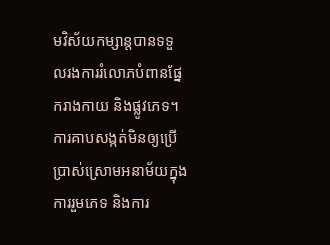មវិស័យកម្សាន្តបានទទួលរងការរំលោភបំពានផ្នែករាងកាយ និងផ្លូវភេទ។ ការគាបសង្កត់មិនឲ្យប្រើប្រាស់ស្រោមអនាម័យក្នុងការរួមភេទ និងការ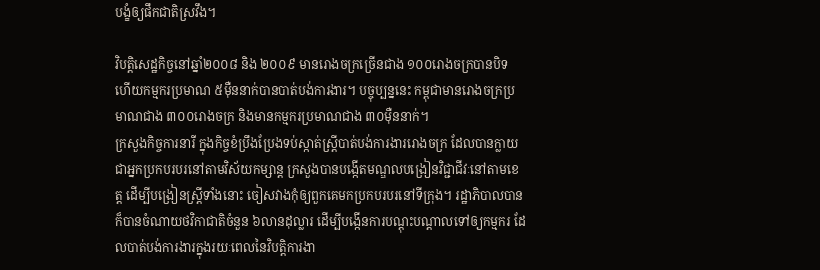បង្ខំឲ្យផឹកជាតិស្រវឹង។

វិបត្តិសេដ្ឋកិច្ចនៅឆ្នាំ២០០៨ និង ២០០៩ មានរោងចក្រច្រើនជាង ១០០រោងចក្របានបិទ ហើយកម្មករប្រមាណ ៥ម៉ឺននាក់បានបាត់បង់ការងារ។ បច្ចុប្បន្ននេះ កម្ពុជាមានរោងចក្រប្រមាណជាង ៣០០រោងចក្រ និងមានកម្មករប្រមាណជាង ៣០ម៉ឺននាក់។
ក្រសួងកិច្ចការនារី ក្នុងកិច្ចខំប្រឹងប្រែងទប់ស្កាត់ស្ត្រីបាត់បង់ការងាររោងចក្រ ដែលបានក្លាយជាអ្នកប្រកបរបរនៅតាមវិស័យកម្សាន្ត ក្រសួងបានបង្កើតមណ្ឌលបង្រៀនវិជ្ជាជីវៈនៅតាមខេត្ត ដើម្បីបង្រៀនស្ត្រីទាំងនោះ ចៀសវាងកុំឲ្យពួកគេមកប្រកបរបរនៅទីក្រុង។ រដ្ឋាភិបាលបានក៏បានចំណាយថវិកាជាតិចំនួន ៦លានដុល្លារ ដើម្បីបង្កើនការបណ្ដុះបណ្ដាលទៅឲ្យកម្មករ ដែលបាត់បង់ការងារក្នុងរយៈពេលនៃវិបត្តិការងា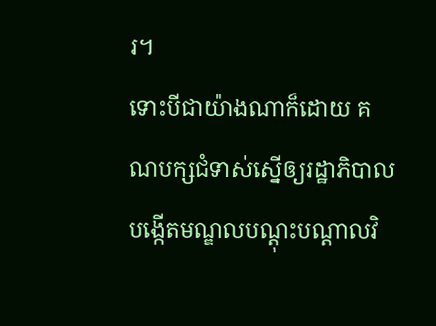រ។
ទោះបីជាយ៉ាងណាក៏ដោយ គណបក្សជំទាស់ស្នើឲ្យរដ្ឋាភិបាលបង្កើតមណ្ឌលបណ្ដុះបណ្ដាលវិ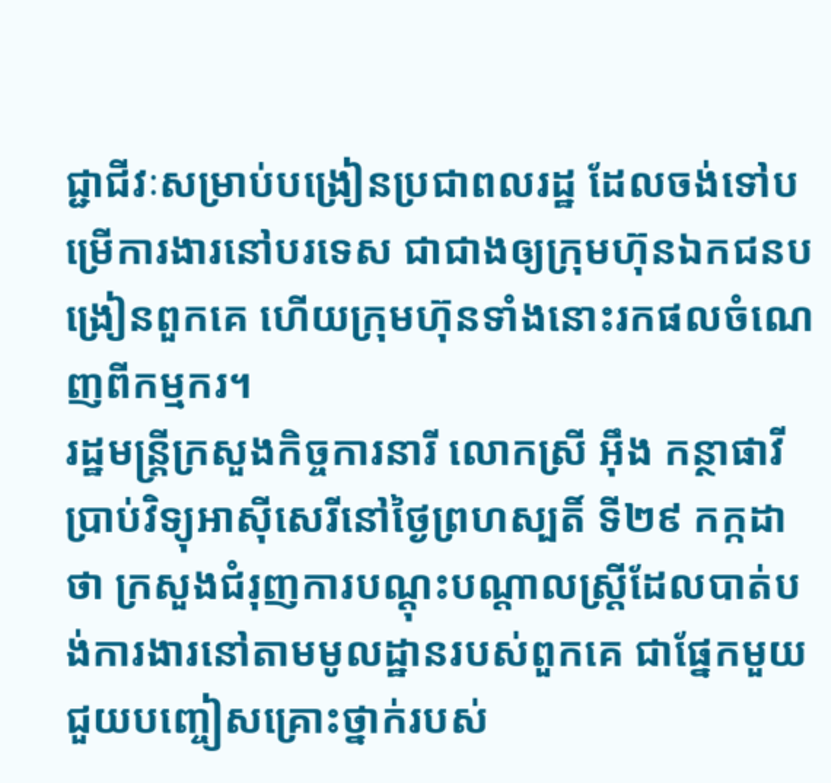ជ្ជាជីវៈសម្រាប់បង្រៀនប្រជាពលរដ្ឋ ដែលចង់ទៅបម្រើការងារនៅបរទេស ជាជាងឲ្យក្រុមហ៊ុនឯកជនបង្រៀនពួកគេ ហើយក្រុមហ៊ុនទាំងនោះរកផលចំណេញពីកម្មករ។
រដ្ឋមន្ត្រីក្រសួងកិច្ចការនារី លោកស្រី អ៊ឹង កន្ថាផាវី ប្រាប់វិទ្យុអាស៊ីសេរីនៅថ្ងៃព្រហស្បតិ៍ ទី២៩ កក្កដា ថា ក្រសួងជំរុញការបណ្ដុះបណ្ដាលស្ត្រីដែលបាត់បង់ការងារនៅតាមមូលដ្ឋានរបស់ពួកគេ ជាផ្នែកមួយជួយបញ្ចៀសគ្រោះថ្នាក់របស់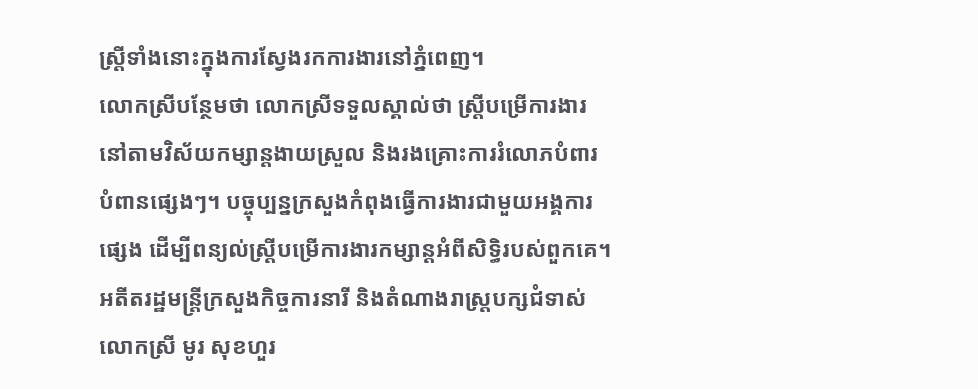ស្ត្រីទាំងនោះក្នុងការស្វែងរកការងារនៅភ្នំពេញ។
លោកស្រីបន្ថែមថា លោកស្រីទទួលស្គាល់ថា ស្ត្រីបម្រើការងារនៅតាមវិស័យកម្សាន្តងាយស្រួល និងរងគ្រោះការរំលោភបំពារបំពានផ្សេងៗ។ បច្ចុប្បន្នក្រសួងកំពុងធ្វើការងារជាមួយអង្គការផ្សេង ដើម្បីពន្យល់ស្ត្រីបម្រើការងារកម្សាន្តអំពីសិទ្ធិរបស់ពួកគេ។
អតីតរដ្ឋមន្ត្រីក្រសួងកិច្ចការនារី និងតំណាងរាស្ត្របក្សជំទាស់ លោកស្រី មូរ សុខហួរ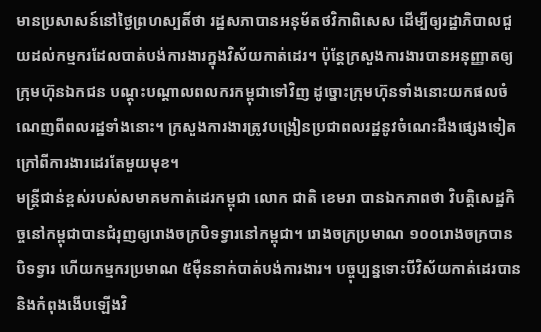មានប្រសាសន៍នៅថ្ងៃព្រហស្បតិ៍ថា រដ្ឋសភាបានអនុម័តថវិកាពិសេស ដើម្បីឲ្យរដ្ឋាភិបាលជួយដល់កម្មករដែលបាត់បង់ការងារក្នុងវិស័យកាត់ដេរ។ ប៉ុន្តែក្រសួងការងារបានអនុញ្ញាតឲ្យក្រុមហ៊ុនឯកជន បណ្ដុះបណ្ដាលពលករកម្ពុជាទៅវិញ ដូច្នោះក្រុមហ៊ុនទាំងនោះយកផលចំណេញពីពលរដ្ឋទាំងនោះ។ ក្រសួងការងារត្រូវបង្រៀនប្រជាពលរដ្ឋនូវចំណេះដឹងផ្សេងទៀត ក្រៅពីការងារដេរតែមួយមុខ។
មន្ត្រីជាន់ខ្ពស់របស់សមាគមកាត់ដេរកម្ពុជា លោក ជាតិ ខេមរា បានឯកភាពថា វិបត្តិសេដ្ឋកិច្ចនៅកម្ពុជាបានជំរុញឲ្យរោងចក្របិទទ្វារនៅកម្ពុជា។ រោងចក្រប្រមាណ ១០០រោងចក្របានបិទទ្វារ ហើយកម្មករប្រមាណ ៥ម៉ឺននាក់បាត់បង់ការងារ។ បច្ចុប្បន្នទោះបីវិស័យកាត់ដេរបាននិងកំពុងងើបឡើងវិ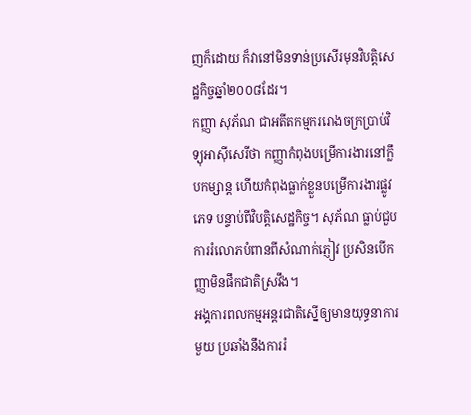ញក៏ដោយ ក៏វានៅមិនទាន់ប្រសើរមុនវិបត្តិសេដ្ឋកិច្ចឆ្នាំ២០០៨ដែរ។
កញ្ញា សុភ័ណ ជាអតីតកម្មកររោងចក្រប្រាប់វិទ្យុអាស៊ីសេរីថា កញ្ញាកំពុងបម្រើការងារនៅក្លឹបកម្សាន្ត ហើយកំពុងធ្លាក់ខ្លួនបម្រើការងារផ្លូវភេទ បន្ទាប់ពីវិបត្តិសេដ្ឋកិច្ច។ សុភ័ណ ធ្លាប់ជួបការរំលោភបំពានពីសំណាក់ភ្ញៀវ ប្រសិនបើកញ្ញាមិនផឹកជាតិស្រវឹង។
អង្គការពលកម្មអន្តរជាតិស្នើឲ្យមានយុទ្ធនាការមួយ ប្រឆាំងនឹងការរំ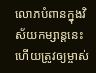លោភបំពានក្នុងវិស័យកម្សាន្តនេះ ហើយត្រូវឲ្យម្ចាស់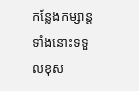កន្លែងកម្សាន្តទាំងនោះទទួលខុស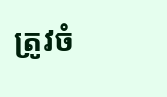ត្រូវចំ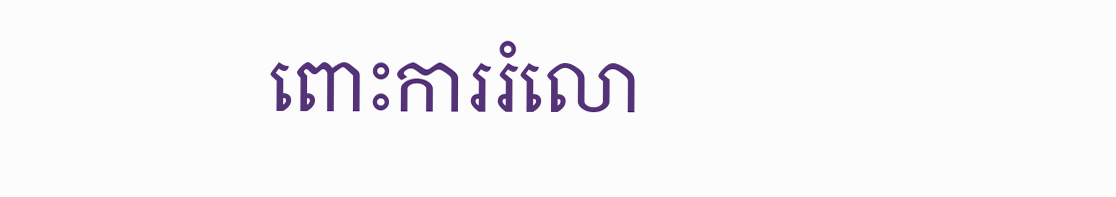ពោះការរំលោ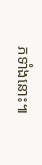ភទាំងនោះ៕